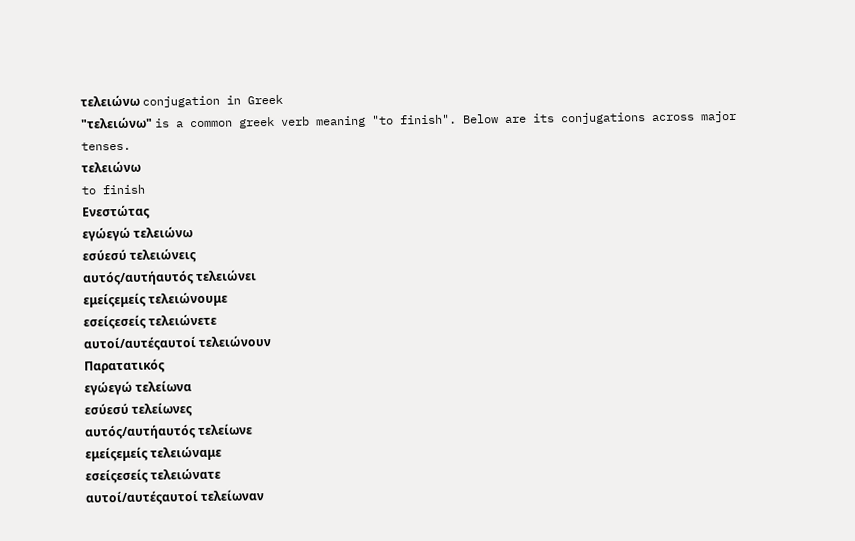τελειώνω conjugation in Greek
"τελειώνω" is a common greek verb meaning "to finish". Below are its conjugations across major tenses.
τελειώνω
to finish
Ενεστώτας
εγώεγώ τελειώνω
εσύεσύ τελειώνεις
αυτός/αυτήαυτός τελειώνει
εμείςεμείς τελειώνουμε
εσείςεσείς τελειώνετε
αυτοί/αυτέςαυτοί τελειώνουν
Παρατατικός
εγώεγώ τελείωνα
εσύεσύ τελείωνες
αυτός/αυτήαυτός τελείωνε
εμείςεμείς τελειώναμε
εσείςεσείς τελειώνατε
αυτοί/αυτέςαυτοί τελείωναν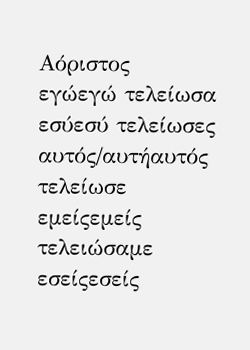Αόριστος
εγώεγώ τελείωσα
εσύεσύ τελείωσες
αυτός/αυτήαυτός τελείωσε
εμείςεμείς τελειώσαμε
εσείςεσείς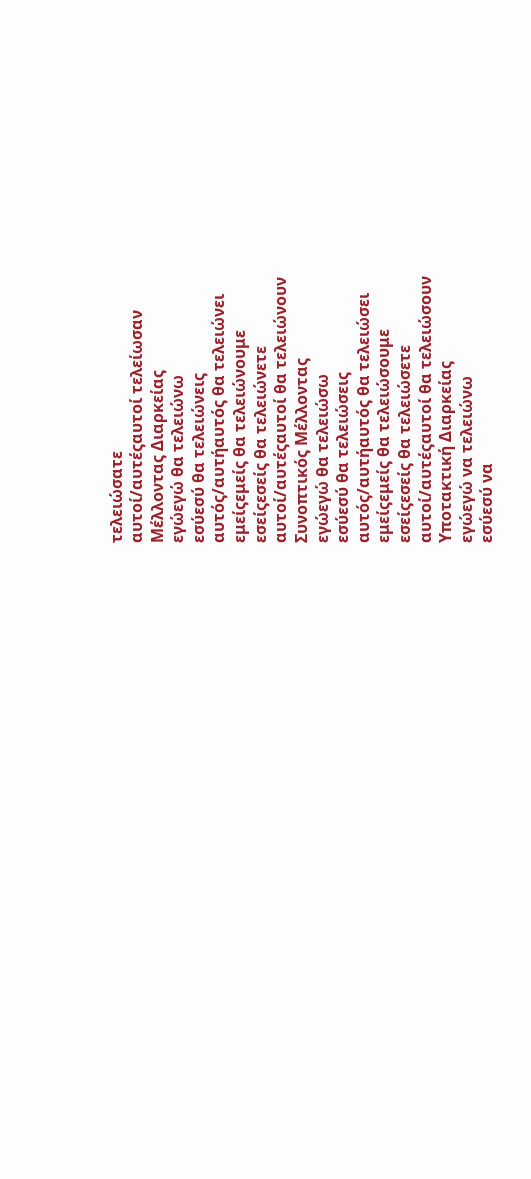τελειώσατε
αυτοί/αυτέςαυτοί τελείωσαν
Μέλλοντας Διαρκείας
εγώεγώ θα τελειώνω
εσύεσύ θα τελειώνεις
αυτός/αυτήαυτός θα τελειώνει
εμείςεμείς θα τελειώνουμε
εσείςεσείς θα τελειώνετε
αυτοί/αυτέςαυτοί θα τελειώνουν
Συνοπτικός Μέλλοντας
εγώεγώ θα τελειώσω
εσύεσύ θα τελειώσεις
αυτός/αυτήαυτός θα τελειώσει
εμείςεμείς θα τελειώσουμε
εσείςεσείς θα τελειώσετε
αυτοί/αυτέςαυτοί θα τελειώσουν
Υποτακτική Διαρκείας
εγώεγώ να τελειώνω
εσύεσύ να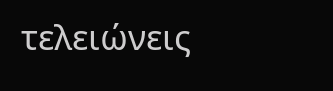τελειώνεις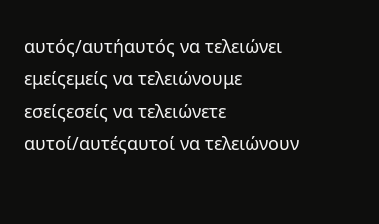αυτός/αυτήαυτός να τελειώνει
εμείςεμείς να τελειώνουμε
εσείςεσείς να τελειώνετε
αυτοί/αυτέςαυτοί να τελειώνουν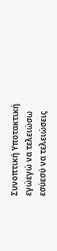Συνοπτική Υποτακτική
εγώεγώ να τελειώσω
εσύεσύ να τελειώσεις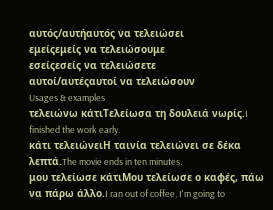αυτός/αυτήαυτός να τελειώσει
εμείςεμείς να τελειώσουμε
εσείςεσείς να τελειώσετε
αυτοί/αυτέςαυτοί να τελειώσουν
Usages & examples
τελειώνω κάτιΤελείωσα τη δουλειά νωρίς.I finished the work early.
κάτι τελειώνειΗ ταινία τελειώνει σε δέκα λεπτά.The movie ends in ten minutes.
μου τελείωσε κάτιΜου τελείωσε ο καφές, πάω να πάρω άλλο.I ran out of coffee, I'm going to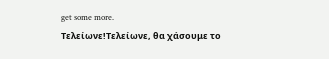get some more.
Τελείωνε!Τελείωνε, θα χάσουμε το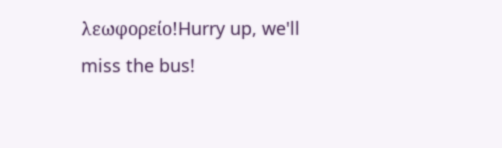λεωφορείο!Hurry up, we'll miss the bus!